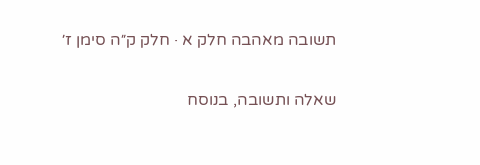תשובה מאהבה חלק א · חלק ק״ה סימן ז׳

שאלה ותשובה, בנוסח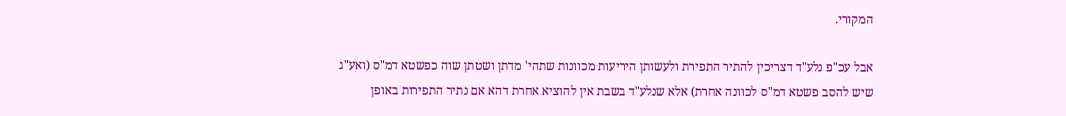המקורי.

אבל עכ"פ נלע"ד דצריכין להתיר התפירת ולעשותן היריעות מכוונות שתהי' מדתן ושטתן שוה כפשטא דמ"ס (ואע"ג שיש להסב פשטא דמ"ס לכוונה אחרת) אלא שנלע"ד בשבת אין להוציא אחרת דהא אם נתיר התפירות באופן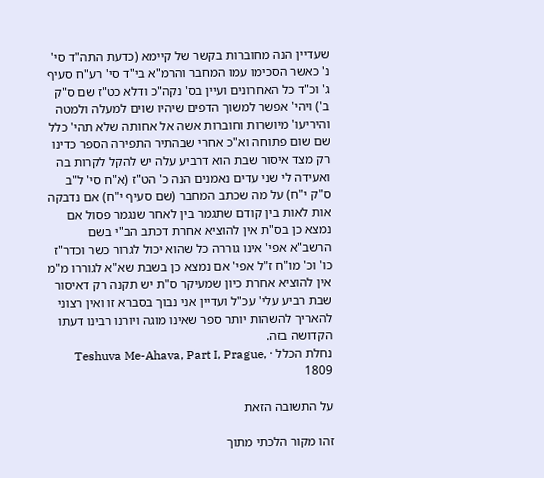שעדיין הנה מחוברות בקשר של קיימא (כדעת התה"ד סי' נ' כאשר הסכימו עמו המחבר והרמ"א בי"ד סי' רע"ח סעיף ג' וכ"ד כל האחרונים ועיין בס' נקה"כ ודלא כט"ז שם ס"ק ב') ויהי' אפשר למשוך הדפים שיהיו שוים למעלה ולמטה והיריעו' מיושרות וחוברות אשה אל אחותה שלא תהי' כלל שם שום פתוחה וא"כ אחרי שבהתיר התפירה הספר כדינו רק מצד איסור שבת הוא דרביע עלה יש להקל לקרות בה ואעידה לי שני עדים נאמנים הנה כ' הט"ז (א"ח סי' ל"ב ס"ק י"ח) על מה שכתב המחבר (שם סעיף י"ח) אם נדבקה אות לאות בין קודם שתגמר בין לאחר שנגמר פסול אם נמצא כן בס"ת אין להוציא אחרת דכתב הב"י בשם הרשב"א אפי' אינו גוררה כל שהוא יכול לגרור כשר וכדר"ז כו' וכ' מו"ח ז"ל אפי' אם נמצא כן בשבת שא"א לגוררו מ"מ אין להוציא אחרת כיון שמעיקר ס"ת יש תקנה רק דאיסור שבת רביע עלי' עכ"ל ועדיין אני נבוך בסברא זו ואין רצוני להאריך להשהות יותר ספר שאינו מוגה ויורנו רבינו דעתו הקדושה בזה.
נחלת הכלל · Teshuva Me-Ahava, Part I, Prague, 1809

על התשובה הזאת

זהו מקור הלכתי מתוך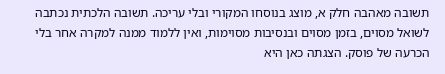תשובה מאהבה חלק א, מוצג בנוסחו המקורי ובלי עריכה. תשובה הלכתית נכתבה לשואל מסוים, בזמן מסוים ובנסיבות מסוימות, ואין ללמוד ממנה למקרה אחר בלי הכרעה של פוסק. הצגתה כאן היא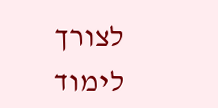לצורך לימוד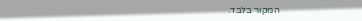המקור בלבד.